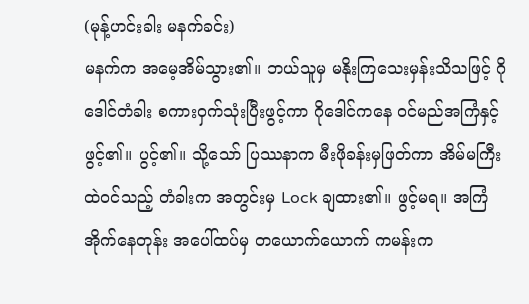(မုန့်ဟင်းခါး မနက်ခင်း)
မနက်က အမေ့အိမ်သွား၏။ ဘယ်သူမှ မနိုးကြသေးမှန်းသိသဖြင့် ဂိုဒေါင်တံခါး စကားဝှက်သုံးပြီးဖွင့်ကာ ဂိုဒေါင်ကနေ ဝင်မည်အကြံနှင့်ဖွင့်၏။ ပွင့်၏။ သို့သော် ပြဿနာက မီးဖိုခန်းမှဖြတ်ကာ အိမ်မကြီးထဲဝင်သည့် တံခါးက အတွင်းမှ Lock ချထား၏။ ဖွင့်မရ။ အကြံအိုက်နေတုန်း အပေါ်ထပ်မှ တယောက်ယောက် ကမန်းက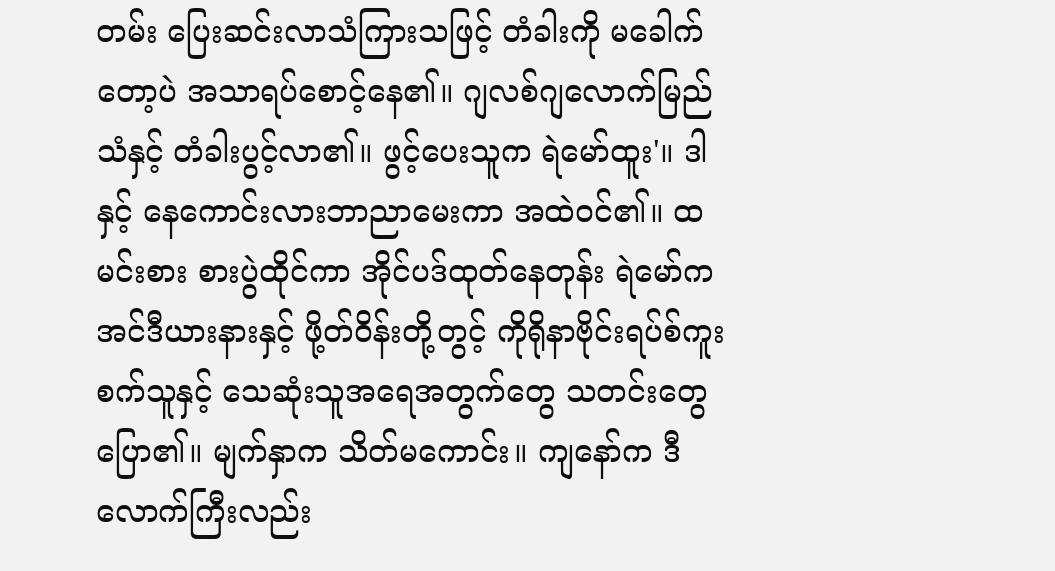တမ်း ပြေးဆင်းလာသံကြားသဖြင့် တံခါးကို မခေါက်တော့ပဲ အသာရပ်စောင့်နေ၏။ ဂျလစ်ဂျလောက်မြည်သံနှင့် တံခါးပွင့်လာ၏။ ဖွင့်ပေးသူက ရဲမော်ထူး'။ ဒါနှင့် နေကောင်းလားဘာညာမေးကာ အထဲဝင်၏။ ထမင်းစား စားပွဲထိုင်ကာ အိုင်ပဒ်ထုတ်နေတုန်း ရဲမော်က အင်ဒီယားနားနှင့် ဖို့တ်ဝိန်းတို့တွင့် ကိုရိုနာဗိုင်းရပ်စ်ကူးစက်သူနှင့် သေဆုံးသူအရေအတွက်တွေ သတင်းတွေပြော၏။ မျက်နှာက သိတ်မကောင်း။ ကျနော်က ဒီလောက်ကြီးလည်း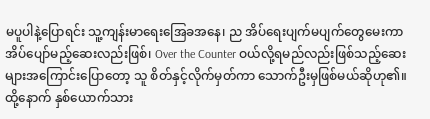မပူပါနဲ့ပြောရင်း သူ့ကျန်းမာရေးအြေခအနေ၊ ည အိပ်ရေးပျက်မပျက်တွေမေးကာ အိပ်ပျော်မည့်ဆေးလည်းဖြစ်၊ Over the Counter ဝယ်လို့ရမည်လည်းဖြစ်သည့်ဆေးများအကြောင်းပြောတော့ သူ စိတ်နှင့်လိုက်မှတ်ကာ သောက်ဦးမှဖြစ်မယ်ဆိုဟု၏။ ထို့နောက် နှစ်ယောက်သား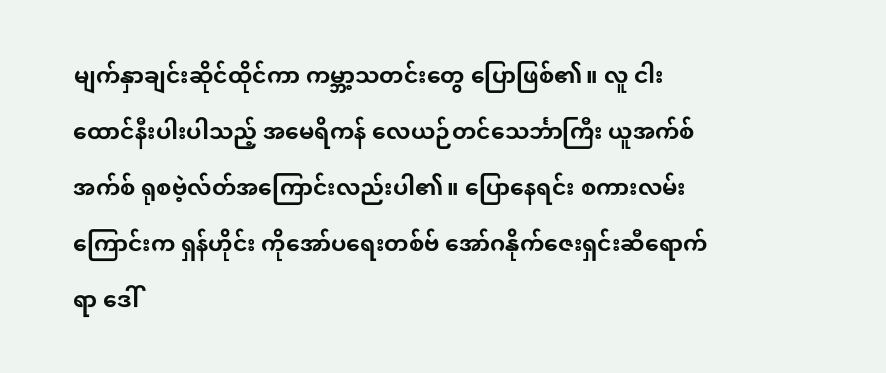မျက်နှာချင်းဆိုင်ထိုင်ကာ ကမ္ဘာ့သတင်းတွေ ပြောဖြစ်၏။ လူ ငါးထောင်နီးပါးပါသည့် အမေရိကန် လေယဉ်တင်သေင်္ဘာကြီး ယူအက်စ်အက်စ် ရုစဗဲ့လ်တ်အကြောင်းလည်းပါ၏။ ပြောနေရင်း စကားလမ်းကြောင်းက ရှန်ဟိုင်း ကိုအော်ပရေးတစ်ဗ် အော်ဂနိုက်ဇေးရှင်းဆီရောက်ရာ ဒေါ်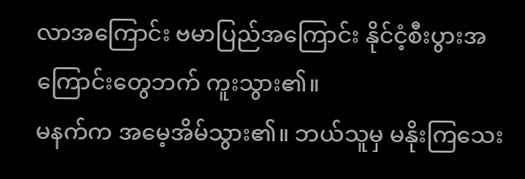လာအကြောင်း ဗမာပြည်အကြောင်း နိုင်ငံ့စီးပွားအကြောင်းတွေဘက် ကူးသွား၏။
မနက်က အမေ့အိမ်သွား၏။ ဘယ်သူမှ မနိုးကြသေး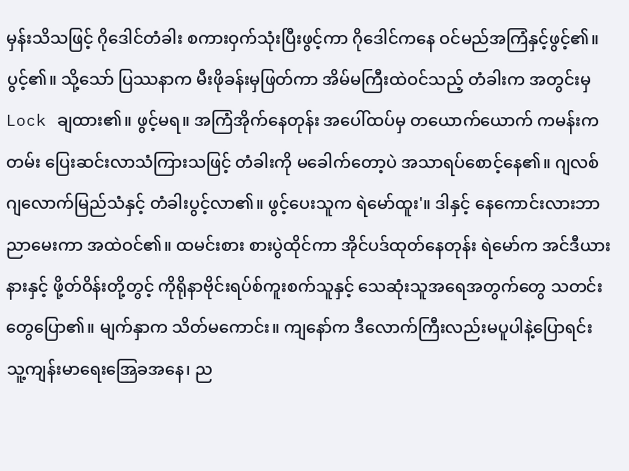မှန်းသိသဖြင့် ဂိုဒေါင်တံခါး စကားဝှက်သုံးပြီးဖွင့်ကာ ဂိုဒေါင်ကနေ ဝင်မည်အကြံနှင့်ဖွင့်၏။ ပွင့်၏။ သို့သော် ပြဿနာက မီးဖိုခန်းမှဖြတ်ကာ အိမ်မကြီးထဲဝင်သည့် တံခါးက အတွင်းမှ Lock ချထား၏။ ဖွင့်မရ။ အကြံအိုက်နေတုန်း အပေါ်ထပ်မှ တယောက်ယောက် ကမန်းကတမ်း ပြေးဆင်းလာသံကြားသဖြင့် တံခါးကို မခေါက်တော့ပဲ အသာရပ်စောင့်နေ၏။ ဂျလစ်ဂျလောက်မြည်သံနှင့် တံခါးပွင့်လာ၏။ ဖွင့်ပေးသူက ရဲမော်ထူး'။ ဒါနှင့် နေကောင်းလားဘာညာမေးကာ အထဲဝင်၏။ ထမင်းစား စားပွဲထိုင်ကာ အိုင်ပဒ်ထုတ်နေတုန်း ရဲမော်က အင်ဒီယားနားနှင့် ဖို့တ်ဝိန်းတို့တွင့် ကိုရိုနာဗိုင်းရပ်စ်ကူးစက်သူနှင့် သေဆုံးသူအရေအတွက်တွေ သတင်းတွေပြော၏။ မျက်နှာက သိတ်မကောင်း။ ကျနော်က ဒီလောက်ကြီးလည်းမပူပါနဲ့ပြောရင်း သူ့ကျန်းမာရေးအြေခအနေ၊ ည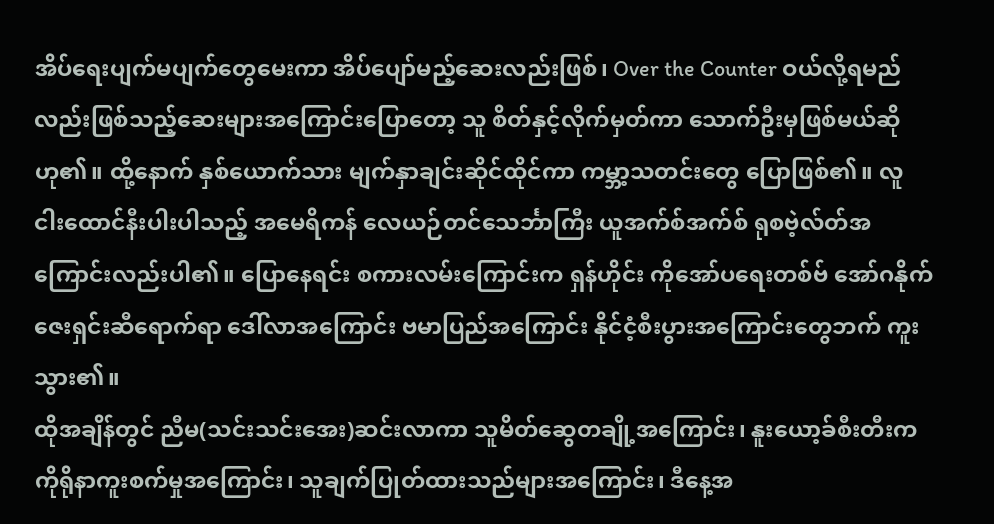အိပ်ရေးပျက်မပျက်တွေမေးကာ အိပ်ပျော်မည့်ဆေးလည်းဖြစ်၊ Over the Counter ဝယ်လို့ရမည်လည်းဖြစ်သည့်ဆေးများအကြောင်းပြောတော့ သူ စိတ်နှင့်လိုက်မှတ်ကာ သောက်ဦးမှဖြစ်မယ်ဆိုဟု၏။ ထို့နောက် နှစ်ယောက်သား မျက်နှာချင်းဆိုင်ထိုင်ကာ ကမ္ဘာ့သတင်းတွေ ပြောဖြစ်၏။ လူ ငါးထောင်နီးပါးပါသည့် အမေရိကန် လေယဉ်တင်သေင်္ဘာကြီး ယူအက်စ်အက်စ် ရုစဗဲ့လ်တ်အကြောင်းလည်းပါ၏။ ပြောနေရင်း စကားလမ်းကြောင်းက ရှန်ဟိုင်း ကိုအော်ပရေးတစ်ဗ် အော်ဂနိုက်ဇေးရှင်းဆီရောက်ရာ ဒေါ်လာအကြောင်း ဗမာပြည်အကြောင်း နိုင်ငံ့စီးပွားအကြောင်းတွေဘက် ကူးသွား၏။
ထိုအချိန်တွင် ညီမ(သင်းသင်းအေး)ဆင်းလာကာ သူမိတ်ဆွေတချို့အကြောင်း၊ နူးယော့ခ်စီးတီးက ကိုရိုနာကူးစက်မှုအကြောင်း၊ သူချက်ပြုတ်ထားသည်များအကြောင်း၊ ဒီနေ့အ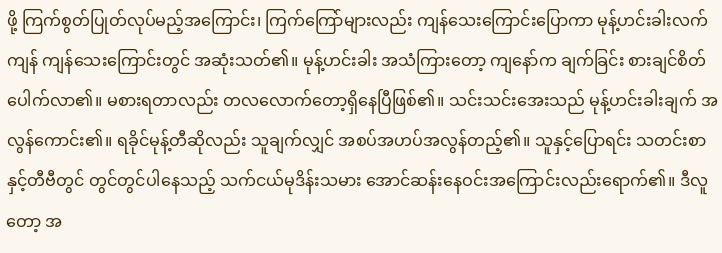ဖို့ ကြက်စွတ်ပြုတ်လုပ်မည့်အကြောင်း၊ ကြက်ကြော်များလည်း ကျန်သေးကြောင်းပြောကာ မုန့်ဟင်းခါးလက်ကျန် ကျန်သေးကြောင်းတွင် အဆုံးသတ်၏။ မုန့်ဟင်းခါး အသံကြားတော့ ကျနော်က ချက်ခြင်း စားချင်စိတ်ပေါက်လာ၏။ မစားရတာလည်း တလလောက်တော့ရှိနေပြီဖြစ်၏။ သင်းသင်းအေးသည် မုန့်ဟင်းခါးချက် အလွန်ကောင်း၏။ ရခိုင်မုန့်တီဆိုလည်း သူချက်လျှင် အစပ်အဟပ်အလွန်တည့်၏။ သူနှင့်ပြောရင်း သတင်းစာနှင့်တီဗီတွင် တွင်တွင်ပါနေသည့် သက်ငယ်မုဒိန်းသမား အောင်ဆန်းနေဝင်းအကြောင်းလည်းရောက်၏။ ဒီလူတော့ အ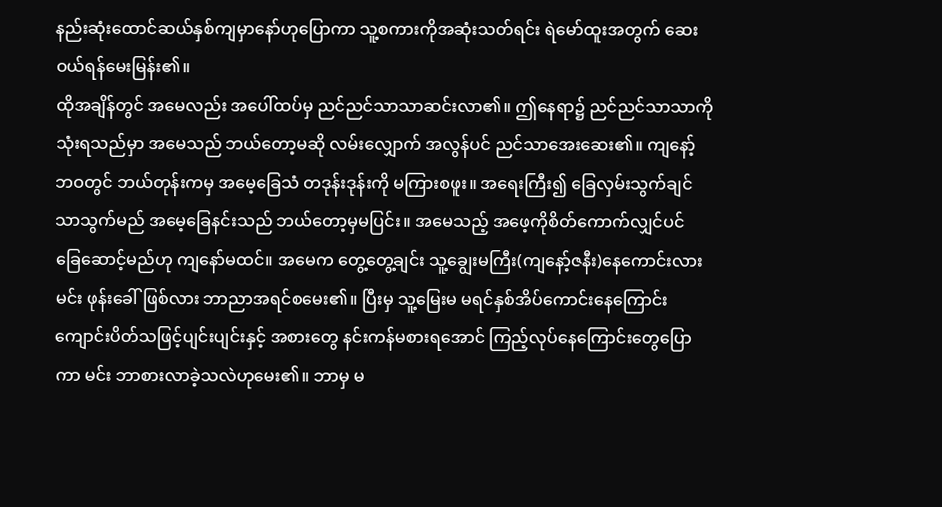နည်းဆုံးထောင်ဆယ်နှစ်ကျမှာနော်ဟုပြောကာ သူ့စကားကိုအဆုံးသတ်ရင်း ရဲမော်ထူးအတွက် ဆေးဝယ်ရန်မေးမြန်း၏။
ထိုအချိန်တွင် အမေလည်း အပေါ်ထပ်မှ ညင်ညင်သာသာဆင်းလာ၏။ ဤနေရာ၌ ညင်ညင်သာသာကို သုံးရသည်မှာ အမေသည် ဘယ်တော့မဆို လမ်းလျှောက် အလွန်ပင် ညင်သာအေးဆေး၏။ ကျနော့်ဘဝတွင် ဘယ်တုန်းကမှ အမေ့ခြေသံ တဒုန်းဒုန်းကို မကြားစဖူး။ အရေးကြီး၍ ခြေလှမ်းသွက်ချင်သာသွက်မည် အမေ့ခြေနင်းသည် ဘယ်တော့မှမပြင်း။ အမေသည့် အဖေ့ကိုစိတ်ကောက်လျှင်ပင် ခြေဆောင့်မည်ဟု ကျနော်မထင်။ အမေက တွေ့တွေ့ချင်း သူ့ချွေးမကြီး(ကျနော့်ဇနီး)နေကောင်းလား မင်း ဖုန်းခေါ်ဖြစ်လား ဘာညာအရင်စမေး၏။ ပြီးမှ သူ့မြေးမ မရင်နှစ်အိပ်ကောင်းနေကြောင်း ကျောင်းပိတ်သဖြင့်ပျင်းပျင်းနှင့် အစားတွေ နင်းကန်မစားရအောင် ကြည့်လုပ်နေကြောင်းတွေပြောကာ မင်း ဘာစားလာခဲ့သလဲဟုမေး၏။ ဘာမှ မ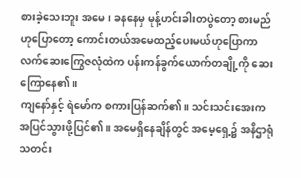စားခဲ့သေးဘူး အမေ၊ ခနနေမှ မုန့်ဟင်းခါးတပွဲတော့ စားမည်ဟုပြောတော့ ကောင်းတယ်အမေထည့်ပေးမယ်ဟုပြောကာ လက်ဆေးကြွေဇလုံထဲက ပန်းကန်ခွက်ယောက်တချို့ကို ဆေးကြောနေ၏။
ကျနော်နှင့် ရဲမော်က စကားပြန်ဆက်၏။ သင်းသင်းအေးက အပြင်သွားဖို့ပြင်၏။ အမေရှိနေချိန်တွင် အမေ့ရှေ့၌ အနိဌာရုံသတင်း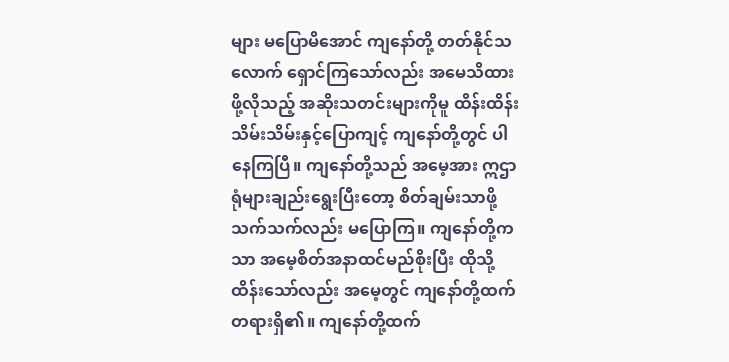များ မပြောမိအောင် ကျနော်တို့ တတ်နိုင်သလောက် ရှောင်ကြသော်လည်း အမေသိထားဖို့လိုသည့် အဆိုးသတင်းများကိုမူ ထိန်းထိန်းသိမ်းသိမ်းနှင့်ပြောကျင့် ကျနော်တို့တွင် ပါနေကြပြီ။ ကျနော်တို့သည် အမေ့အား ဣဌာရုံများချည်းရွေးပြီးတော့ စိတ်ချမ်းသာဖို့သက်သက်လည်း မပြောကြ။ ကျနော်တို့ကသာ အမေ့စိတ်အနာထင်မည်စိုးပြီး ထိုသို့ထိန်းသော်လည်း အမေ့တွင် ကျနော်တို့ထက်တရားရှိ၏။ ကျနော်တို့ထက်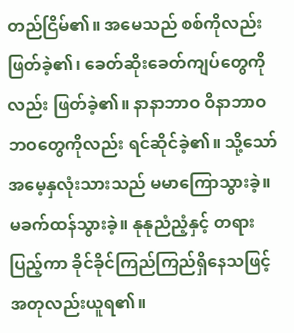တည်ငြိမ်၏။ အမေသည် စစ်ကိုလည်းဖြတ်ခဲ့၏၊ ခေတ်ဆိုးခေတ်ကျပ်တွေကိုလည်း ဖြတ်ခဲ့၏။ နာနာဘာဝ ဝိနာဘာဝ ဘဝတွေကိုလည်း ရင်ဆိုင်ခဲ့၏။ သို့သော် အမေ့နှလုံးသားသည် မမာကြောသွားခဲ့။ မခက်ထန်သွားခဲ့။ နုနုညံညံ့နှင့် တရားပြည့်ကာ ခိုင်ခိုင်ကြည်ကြည်ရှိနေသဖြင့် အတုလည်းယူရ၏။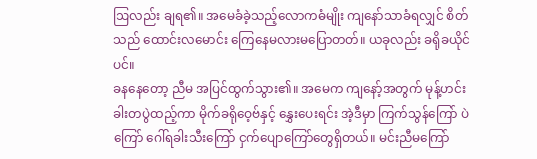ဩလည်း ချရ၏။ အမေခံခဲ့သည့်လောကဓံမျိုး ကျနော်သာခံရလျှင် စိတ်သည် ထောင်းလမောင်း ကြေနေမလားမပြောတတ်။ ယခုလည်း ခရိုခယိုင်ပင်။
ခနနေတော့ ညီမ အပြင်ထွက်သွား၏။ အမေက ကျနော့်အတွက် မုန့်ဟင်းခါးတပွဲထည့်ကာ မိုက်ခရိုဝေ့ဗ်နှင့် နွှေးပေးရင်း အဲ့ဒီမှာ ကြက်သွန်ကြော် ပဲကြော် ဂေါ်ရခါးသီးကြော် ငှက်ပျောကြော်တွေရှိတယ်။ မင်းညီမကြော်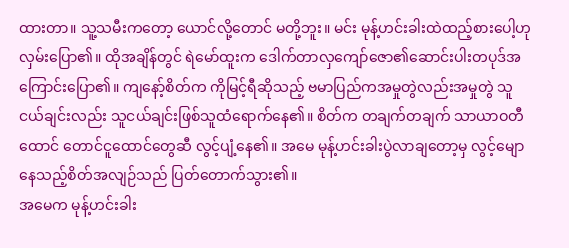ထားတာ။ သူ့သမီးကတော့ ယောင်လို့တောင် မတို့ဘူး။ မင်း မုန့်ဟင်းခါးထဲထည့်စားပေါ့ဟု လှမ်းပြော၏။ ထိုအချိန်တွင် ရဲမော်ထူးက ဒေါက်တာလှကျော်ဇော၏ဆောင်းပါးတပုဒ်အကြောင်းပြော၏။ ကျနော့်စိတ်က ကိုမြင့်ရီဆိုသည့် ဗမာပြည်ကအမှုတွဲလည်းအမှုတွဲ သူငယ်ချင်းလည်း သူငယ်ချင်းဖြစ်သူထံရောက်နေ၏။ စိတ်က တချက်တချက် သာယာဝတီထောင် တောင်ငူထောင်တွေဆီ လွင့်ပျံ့နေ၏။ အမေ မုန့်ဟင်းခါးပွဲလာချတော့မှ လွင့်မျောနေသည့်စိတ်အလျဉ်သည် ပြတ်တောက်သွား၏။
အမေက မုန့်ဟင်းခါး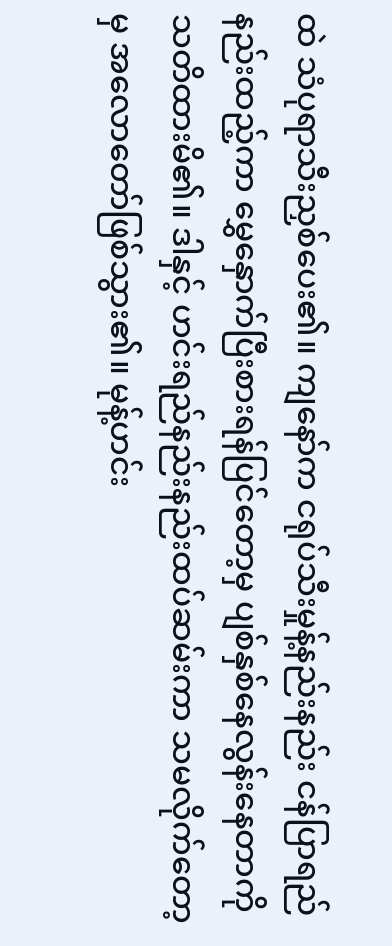ထဲ သံပုရာသီးညှစ်ပေး၏။ ကျနော်က ငရုပ်သီးမှုန့်နည်းနည်း ငန်ပြာရည်နည်းထည့်ကာ မွှေနှောက်ပြီးစားရန်ပြင်တော့မှ ပျစ်နှစ်နေလွန်းနေတာကို သတိထားမိ၏။ ဒါနှင့် ဟင်းရည်နည်းနည်းထပ်ဆမ်းကာ သမလိုက်တော့မှ အလောတော်ဖြစ်သွား၏။ မုန့်ဟင်း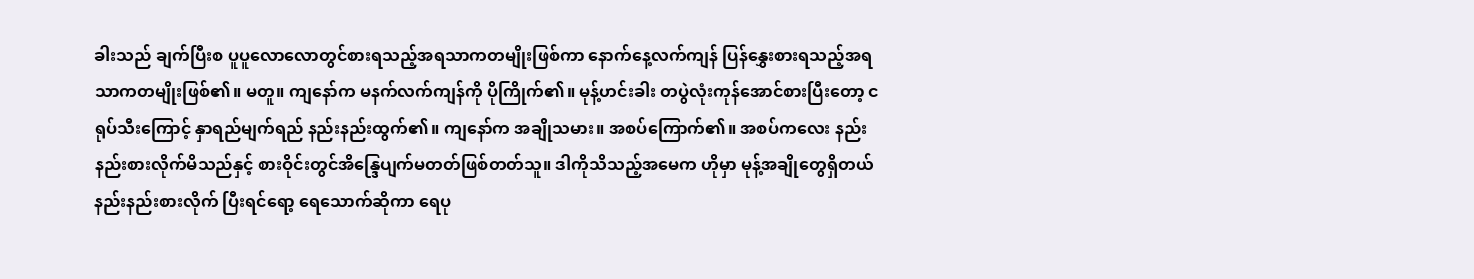ခါးသည် ချက်ပြီးစ ပူပူလောလောတွင်စားရသည့်အရသာကတမျိုးဖြစ်ကာ နောက်နေ့လက်ကျန် ပြန်နွှေးစားရသည့်အရသာကတမျိုးဖြစ်၏။ မတူ။ ကျနော်က မနက်လက်ကျန်ကို ပိုကြိုက်၏။ မုန့်ဟင်းခါး တပွဲလုံးကုန်အောင်စားပြီးတော့ ငရုပ်သီးကြောင့် နှာရည်မျက်ရည် နည်းနည်းထွက်၏။ ကျနော်က အချိုသမား။ အစပ်ကြောက်၏။ အစပ်ကလေး နည်းနည်းစားလိုက်မိသည်နှင့် စားဝိုင်းတွင်အိန္ဒြေပျက်မတတ်ဖြစ်တတ်သူ။ ဒါကိုသိသည့်အမေက ဟိုမှာ မုန့်အချိုတွေရှိတယ် နည်းနည်းစားလိုက် ပြီးရင်ရော့ ရေသောက်ဆိုကာ ရေပု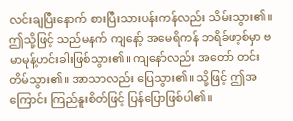လင်းချပြီးနောက် စားပြီးသားပန်းကန်လည်း သိမ်းသွား၏။
ဤသို့ဖြင့် သည်မနက် ကျနော့် အမေရိကန် ဘရိခ်ဖာ့စ်မှာ ဗမာမုန့်ဟင်းခါးဖြစ်သွား၏။ ကျနော်လည်း အတော် တင်းတိမ်သွား၏။ အာသာလည်း ပြေသွား၏။ သို့ဖြင့် ဤအကြောင်း ကြည်နူးစိတ်ဖြင့် ပြန်ပြောဖြစ်ပါ၏။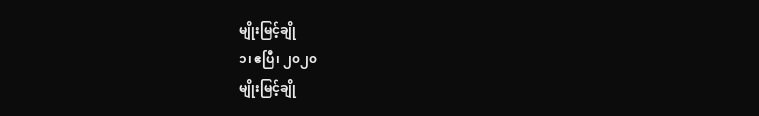မျိုးမြင့်ချို
၁၊ ဧပြီ၊ ၂၀၂၀
မျိုးမြင့်ချို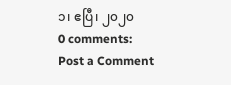၁၊ ဧပြီ၊ ၂၀၂၀
0 comments:
Post a Comment